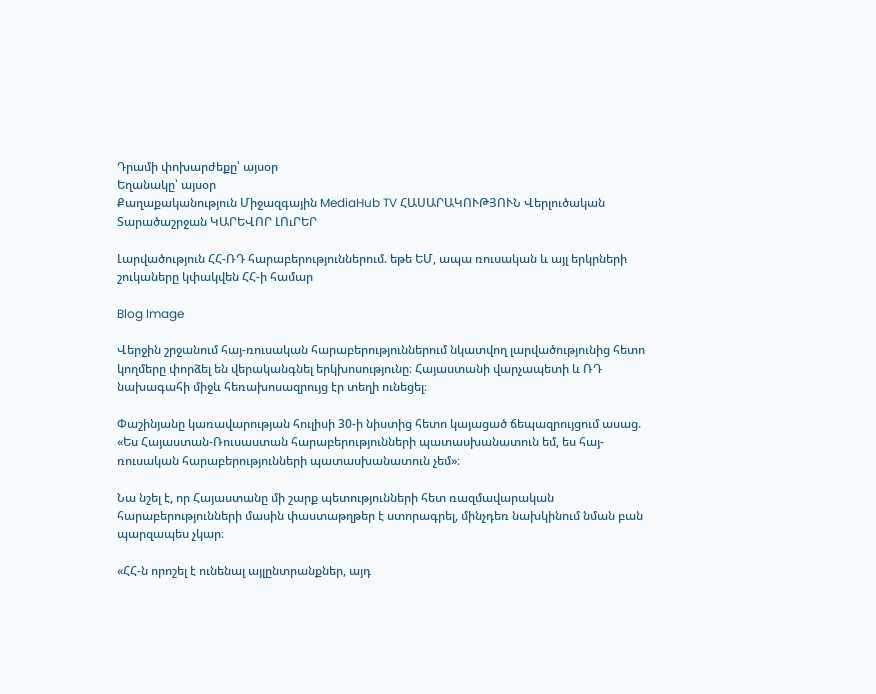Դրամի փոխարժեքը՝ այսօր
Եղանակը՝ այսօր
Քաղաքականություն Միջազգային MediaHub TV ՀԱՍԱՐԱԿՈՒԹՅՈՒՆ Վերլուծական Տարածաշրջան ԿԱՐԵՎՈՐ ԼՈւՐԵՐ

Լարվածություն ՀՀ-ՌԴ հարաբերություններում. եթե ԵՄ, ապա ռուսական և այլ երկրների շուկաները կփակվեն ՀՀ-ի համար

Blog Image

Վերջին շրջանում հայ-ռուսական հարաբերություններում նկատվող լարվածությունից հետո կողմերը փորձել են վերականգնել երկխոսությունը։ Հայաստանի վարչապետի և ՌԴ նախագահի միջև հեռախոսազրույց էր տեղի ունեցել։

Փաշինյանը կառավարության հուլիսի 30-ի նիստից հետո կայացած ճեպազրույցում ասաց. «Ես Հայաստան-Ռուսաստան հարաբերությունների պատասխանատուն եմ, ես հայ-ռուսական հարաբերությունների պատասխանատուն չեմ»։

Նա նշել է, որ Հայաստանը մի շարք պետությունների հետ ռազմավարական հարաբերությունների մասին փաստաթղթեր է ստորագրել, մինչդեռ նախկինում նման բան պարզապես չկար։

«ՀՀ-ն որոշել է ունենալ այլընտրանքներ, այդ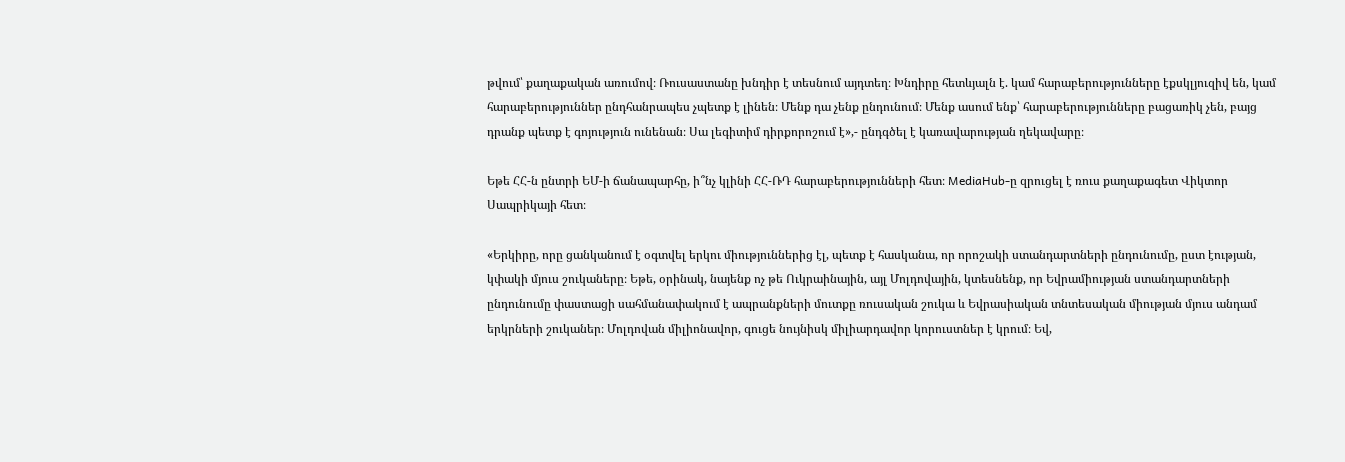թվում՝ քաղաքական առումով։ Ռուսաստանը խնդիր է տեսնում այդտեղ։ Խնդիրը հետևյալն է. կամ հարաբերությունները էքսկլյուզիվ են, կամ հարաբերություններ ընդհանրապես չպետք է լինեն։ Մենք դա չենք ընդունում։ Մենք ասում ենք՝ հարաբերությունները բացառիկ չեն, բայց դրանք պետք է գոյություն ունենան։ Սա լեգիտիմ դիրքորոշում է»,- ընդգծել է կառավարության ղեկավարը։

Եթե ՀՀ-ն ընտրի ԵՄ-ի ճանապարհը, ի՞նչ կլինի ՀՀ-ՌԴ հարաբերությունների հետ։ MediaHub-ը զրուցել է ռուս քաղաքագետ Վիկտոր Սապրիկայի հետ։

«Երկիրը, որը ցանկանում է օգտվել երկու միություններից էլ, պետք է հասկանա, որ որոշակի ստանդարտների ընդունումը, ըստ էության, կփակի մյուս շուկաները։ Եթե, օրինակ, նայենք ոչ թե Ուկրաինային, այլ Մոլդովային, կտեսնենք, որ Եվրամիության ստանդարտների ընդունումը փաստացի սահմանափակում է ապրանքների մուտքը ռուսական շուկա և Եվրասիական տնտեսական միության մյուս անդամ երկրների շուկաներ։ Մոլդովան միլիոնավոր, գուցե նույնիսկ միլիարդավոր կորուստներ է կրում։ Եվ,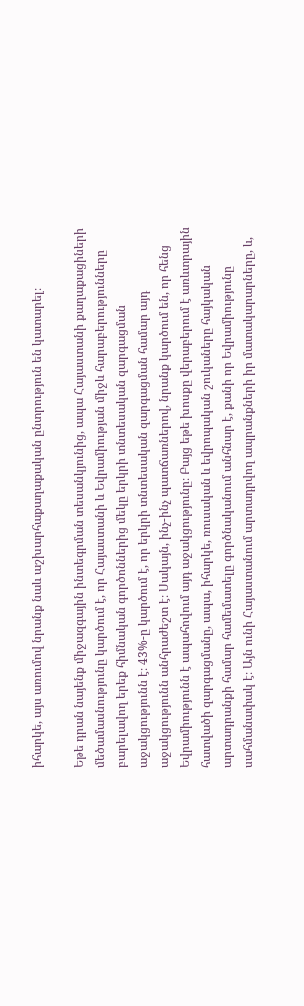իհարկե, այս առումով նրանք նաև աշխարհաքաղաքական ընտրություն են կատարել։

Եթե դրան նայենք միջազգային ինտեգրման տեսանկյունից, ապա Հայաստանի քաղաքացիների մեծամասնությունը կարծում է, որ Հայաստանի և Եվրամիության միջև հարաբերությունները բարելավող երեք հիմնական գործոններից մեկը երկրի տնտեսական զարգացման աջակցությունն է։ 43%-ը կարծում է, որ երկրի տնտեսական զարգացման համար այդ աջակցությունն անհրաժեշտ է։ Սակայն, ինչ-ինչ պատճառներով, նրանք կարծում են, որ հենց Եվրամիությունն է ապահովում այդ աջակցությունը։ Բայց եթե խոսքը վերաբերում է առևտրային հատվածի զարգացմանը, ապա, իհարկե, ռուսական և եվրոպական շուկաները հայկական արտադրանքի համար համեմատելը գործնականում անհնար է, քանի որ Եվրամիությունը սահմանափակ է։ Այն ունի Հայաստանում արտադրվող ապրանքների իր մատակարարները, և,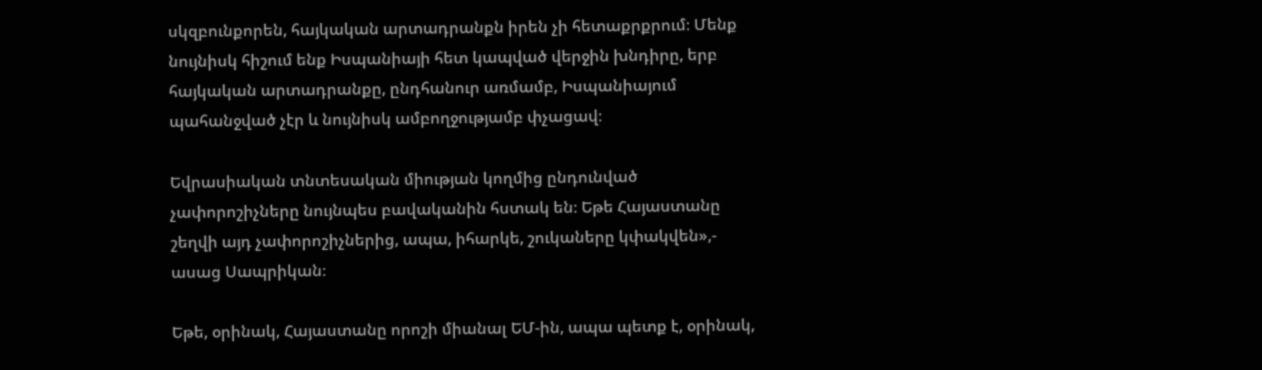սկզբունքորեն, հայկական արտադրանքն իրեն չի հետաքրքրում։ Մենք նույնիսկ հիշում ենք Իսպանիայի հետ կապված վերջին խնդիրը, երբ հայկական արտադրանքը, ընդհանուր առմամբ, Իսպանիայում պահանջված չէր և նույնիսկ ամբողջությամբ փչացավ։

Եվրասիական տնտեսական միության կողմից ընդունված չափորոշիչները նույնպես բավականին հստակ են։ Եթե Հայաստանը շեղվի այդ չափորոշիչներից, ապա, իհարկե, շուկաները կփակվեն»,- ասաց Սապրիկան։

Եթե, օրինակ, Հայաստանը որոշի միանալ ԵՄ-ին, ապա պետք է, օրինակ,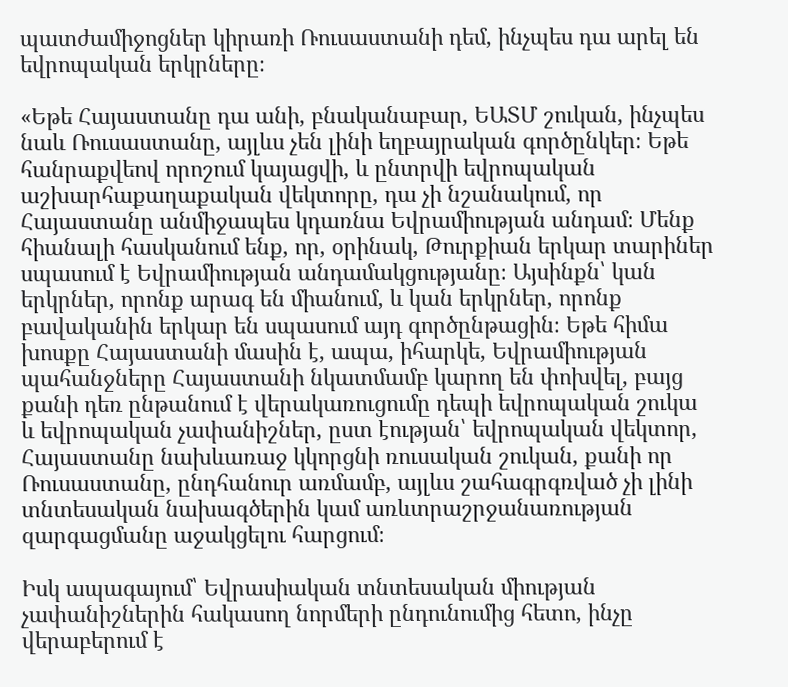պատժամիջոցներ կիրառի Ռուսաստանի դեմ, ինչպես դա արել են եվրոպական երկրները։

«Եթե Հայաստանը դա անի, բնականաբար, ԵԱՏՄ շուկան, ինչպես նաև Ռուսաստանը, այլևս չեն լինի եղբայրական գործընկեր։ Եթե հանրաքվեով որոշում կայացվի, և ընտրվի եվրոպական աշխարհաքաղաքական վեկտորը, դա չի նշանակում, որ Հայաստանը անմիջապես կդառնա Եվրամիության անդամ։ Մենք հիանալի հասկանում ենք, որ, օրինակ, Թուրքիան երկար տարիներ սպասում է Եվրամիության անդամակցությանը։ Այսինքն՝ կան երկրներ, որոնք արագ են միանում, և կան երկրներ, որոնք բավականին երկար են սպասում այդ գործընթացին։ Եթե հիմա խոսքը Հայաստանի մասին է, ապա, իհարկե, Եվրամիության պահանջները Հայաստանի նկատմամբ կարող են փոխվել, բայց քանի դեռ ընթանում է վերակառուցումը դեպի եվրոպական շուկա և եվրոպական չափանիշներ, ըստ էության՝ եվրոպական վեկտոր, Հայաստանը նախևառաջ կկորցնի ռուսական շուկան, քանի որ Ռուսաստանը, ընդհանուր առմամբ, այլևս շահագրգռված չի լինի տնտեսական նախագծերին կամ առևտրաշրջանառության զարգացմանը աջակցելու հարցում։

Իսկ ապագայում՝ Եվրասիական տնտեսական միության չափանիշներին հակասող նորմերի ընդունումից հետո, ինչը վերաբերում է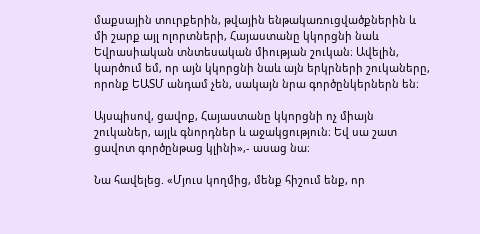մաքսային տուրքերին, թվային ենթակառուցվածքներին և մի շարք այլ ոլորտների, Հայաստանը կկորցնի նաև Եվրասիական տնտեսական միության շուկան։ Ավելին, կարծում եմ, որ այն կկորցնի նաև այն երկրների շուկաները, որոնք ԵԱՏՄ անդամ չեն, սակայն նրա գործընկերներն են։

Այսպիսով, ցավոք, Հայաստանը կկորցնի ոչ միայն շուկաներ, այլև գնորդներ և աջակցություն։ Եվ սա շատ ցավոտ գործընթաց կլինի»,- ասաց նա։

Նա հավելեց. «Մյուս կողմից, մենք հիշում ենք, որ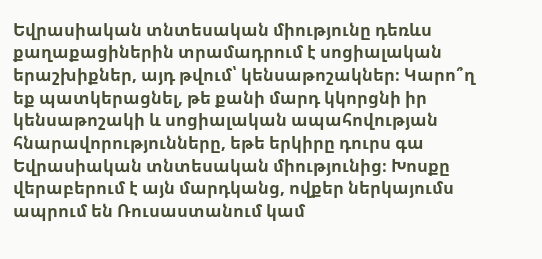Եվրասիական տնտեսական միությունը դեռևս քաղաքացիներին տրամադրում է սոցիալական երաշխիքներ, այդ թվում՝ կենսաթոշակներ։ Կարո՞ղ եք պատկերացնել, թե քանի մարդ կկորցնի իր կենսաթոշակի և սոցիալական ապահովության հնարավորությունները, եթե երկիրը դուրս գա Եվրասիական տնտեսական միությունից։ Խոսքը վերաբերում է այն մարդկանց, ովքեր ներկայումս ապրում են Ռուսաստանում կամ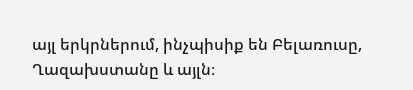այլ երկրներում, ինչպիսիք են Բելառուսը, Ղազախստանը և այլն։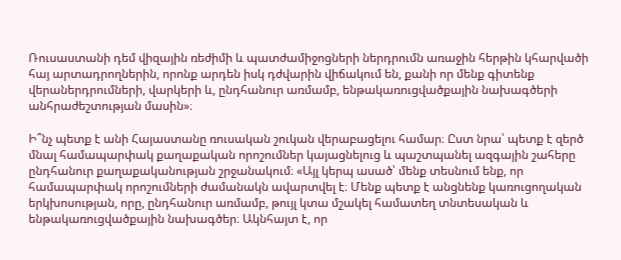Ռուսաստանի դեմ վիզային ռեժիմի և պատժամիջոցների ներդրումն առաջին հերթին կհարվածի հայ արտադրողներին, որոնք արդեն իսկ դժվարին վիճակում են, քանի որ մենք գիտենք վերաներդրումների, վարկերի և, ընդհանուր առմամբ, ենթակառուցվածքային նախագծերի անհրաժեշտության մասին»։

Ի՞նչ պետք է անի Հայաստանը ռուսական շուկան վերաբացելու համար։ Ըստ նրա՝ պետք է զերծ մնալ համապարփակ քաղաքական որոշումներ կայացնելուց և պաշտպանել ազգային շահերը ընդհանուր քաղաքականության շրջանակում։ «Այլ կերպ ասած՝ մենք տեսնում ենք, որ համապարփակ որոշումների ժամանակն ավարտվել է։ Մենք պետք է անցնենք կառուցողական երկխոսության, որը, ընդհանուր առմամբ, թույլ կտա մշակել համատեղ տնտեսական և ենթակառուցվածքային նախագծեր։ Ակնհայտ է, որ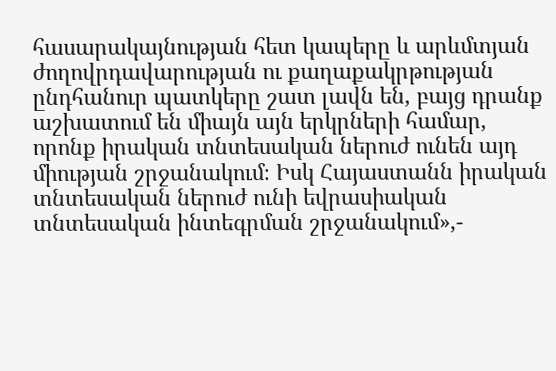հասարակայնության հետ կապերը և արևմտյան ժողովրդավարության ու քաղաքակրթության ընդհանուր պատկերը շատ լավն են, բայց դրանք աշխատում են միայն այն երկրների համար, որոնք իրական տնտեսական ներուժ ունեն այդ միության շրջանակում։ Իսկ Հայաստանն իրական տնտեսական ներուժ ունի եվրասիական տնտեսական ինտեգրման շրջանակում»,-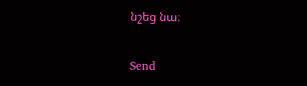նշեց նա։

Send